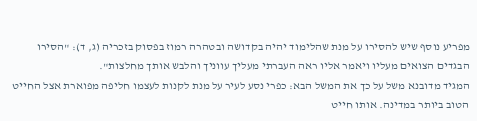מפריע נוסף שיש להסירו על מנת שהלימוד יהיה בקדושה ובטהרה רמוז בפסוק בזכריה (ג, ד): "הסירו הבגדים הצואים מעליו ויאמר אליו ראה העברתי מעליך עווניך והלבש אותך מחלצות".
המגיד מדובנא משל על כך את המשל הבא: כפרי נסע לעיר על מנת לקנות לעצמו חליפה מפוארת אצל החייט הטוב ביותר במדינה. אותו חייט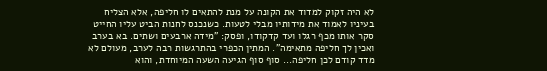לא היה זקוק למדוד את הקונה על מנת להתאים לו חליפה, אלא הצליח בעיניו לאמוד את מידותיו מבלי לטעות. כשנכנס לחנות הביט עליו החייט סקר אותו מכף רגלו ועד קדקודו, ופסק: "מידה ארבעים ושתים. בא בערב ואכין לך חליפה מתאימה". המתין הכפרי בהתרגשות רבה לערב, מעולם לא מדד קודם לכן חליפה... סוף סוף הגיעה השעה המיוחדת, והוא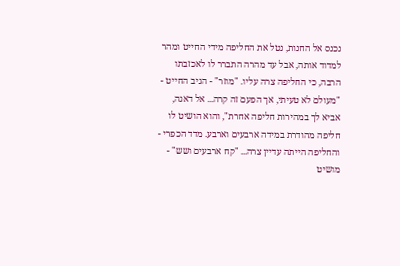נכנס אל החנות, נטל את החליפה מידי החייט ומהר למדוד אותה, אבל עד מהרה התברר לו לאכזבתו הרבה, כי החליפה צרה עליו. "מוזר" - הגיב החייט - "מעולם לא טעיתי, אך הפעם זה קרה... אל דאגה, אביא לך במהירות חליפה אחרת", והוא הושיט לו חליפה מהודרת במידה ארבעים וארבע. מדד הכפרי - והחליפה הייתה עדיין צרה... "קח ארבעים ושש" - מושיט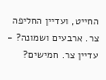החייט, ועדיין החליפה צר. ארבעים ושמונה? - עדיין צר. חמישים?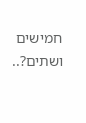חמישים ושתים?..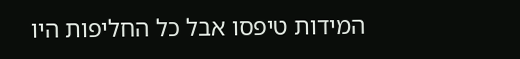המידות טיפסו אבל כל החליפות היו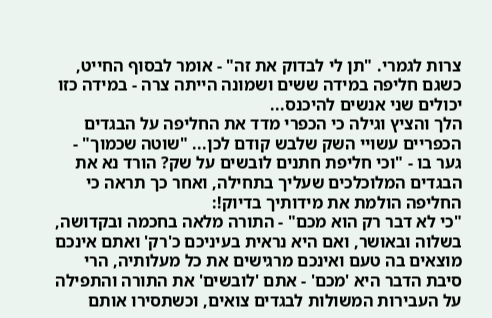צרות לגמרי. "תן לי לבדוק את זה" - אומר לבסוף החייט, כשגם חליפה במידה ששים ושמונה הייתה צרה - במידה כזו יכולים שני אנשים להיכנס...
הלך והציץ וגילה כי הכפרי מדד את החליפה על הבגדים הכפריים עשויי השק שלבש קודם לכן... "שוטה שכמוך" - גער בו - "וכי חליפת חתנים לובשים על שק? הורד נא את הבגדים המלוכלכים שעליך בתחילה, ואחר כך תראה כי החליפה הולמת את מידותיך בדיוק!:
"כי לא דבר רק הוא מכם" - התורה מלאה בחכמה ובקדושה, בשלוה ובאושר, ואם היא נראית בעיניכם כ'רק' ואתם אינכם מוצאים בה טעם ואינכם מרגישים את כל מעלותיה, הרי סיבת הדבר היא 'מכם' - אתם 'לובשים' את התורה והתפילה על העבירות המשולות לבגדים צואים, וכשתסירו אותם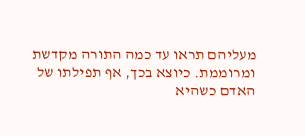מעליהם תראו עד כמה התורה מקדשת ומרוממת. כיוצא בכך, אף תפילתו של האדם כשהיא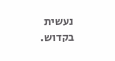נעשית בקדוש.